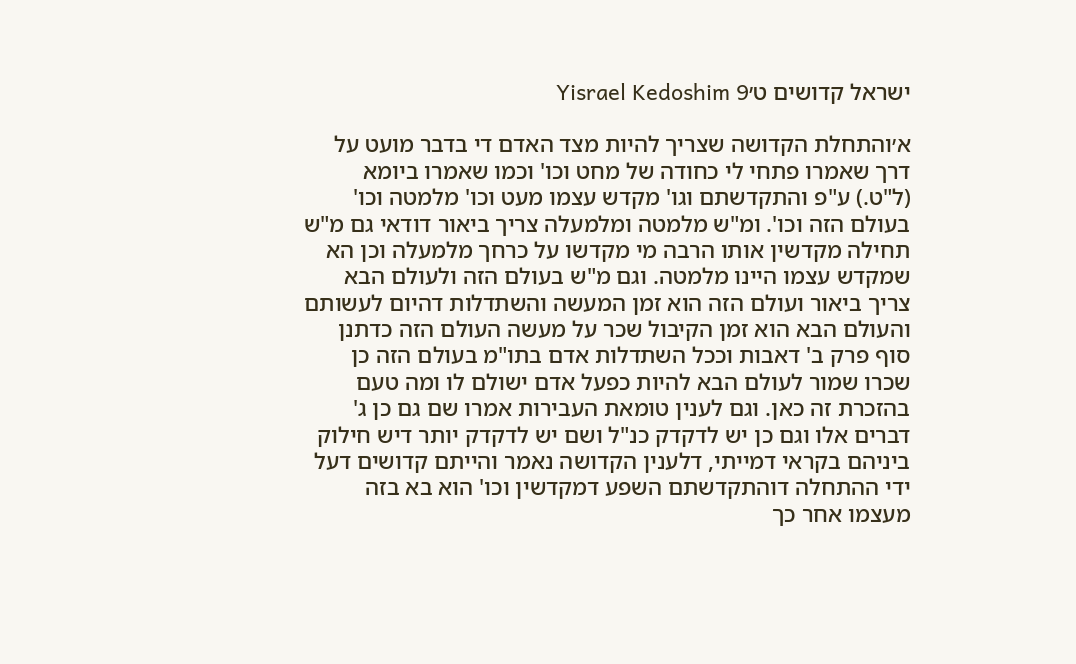ישראל קדושים ט׳Yisrael Kedoshim 9

א׳והתחלת הקדושה שצריך להיות מצד האדם די בדבר מועט על דרך שאמרו פתחי לי כחודה של מחט וכו' וכמו שאמרו ביומא (ל"ט.) ע"פ והתקדשתם וגו' מקדש עצמו מעט וכו' מלמטה וכו' בעולם הזה וכו'. ומ"ש מלמטה ומלמעלה צריך ביאור דודאי גם מ"ש תחילה מקדשין אותו הרבה מי מקדשו על כרחך מלמעלה וכן הא שמקדש עצמו היינו מלמטה. וגם מ"ש בעולם הזה ולעולם הבא צריך ביאור ועולם הזה הוא זמן המעשה והשתדלות דהיום לעשותם והעולם הבא הוא זמן הקיבול שכר על מעשה העולם הזה כדתנן סוף פרק ב' דאבות וככל השתדלות אדם בתו"מ בעולם הזה כן שכרו שמור לעולם הבא להיות כפעל אדם ישולם לו ומה טעם בהזכרת זה כאן. וגם לענין טומאת העבירות אמרו שם גם כן ג' דברים אלו וגם כן יש לדקדק כנ"ל ושם יש לדקדק יותר דיש חילוק ביניהם בקראי דמייתי, דלענין הקדושה נאמר והייתם קדושים דעל ידי ההתחלה דוהתקדשתם השפע דמקדשין וכו' הוא בא בזה מעצמו אחר כך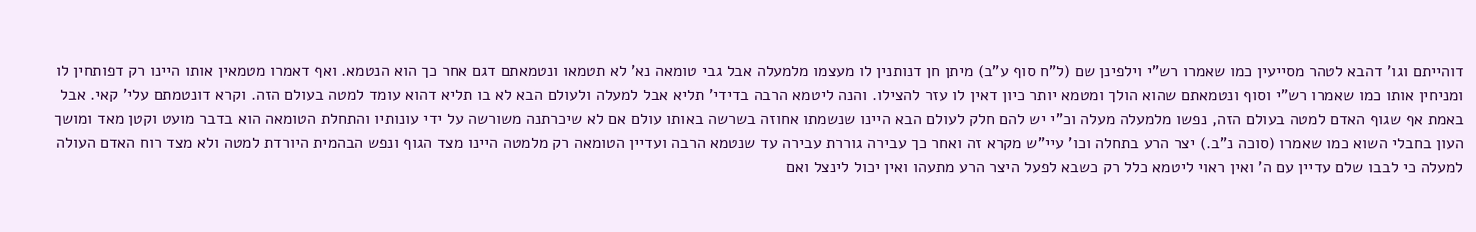דוהייתם וגו' דהבא לטהר מסייעין כמו שאמרו רש"י וילפינן שם (ל"ח סוף ע"ב) מיתן חן דנותנין לו מעצמו מלמעלה אבל גבי טומאה נא' לא תטמאו ונטמאתם דגם אחר כך הוא הנטמא. ואף דאמרו מטמאין אותו היינו רק דפותחין לו ומניחין אותו כמו שאמרו רש"י וסוף ונטמאתם שהוא הולך ומטמא יותר כיון דאין לו עזר להצילו. והנה ליטמא הרבה בדידי' תליא אבל למעלה ולעולם הבא לא בו תליא דהוא עומד למטה בעולם הזה. וקרא דונטמתם עלי' קאי. אבל באמת אף שגוף האדם למטה בעולם הזה, נפשו מלמעלה מעלה וכ"י יש להם חלק לעולם הבא היינו שנשמתו אחוזה בשרשה באותו עולם אם לא שיכרתנה משורשה על ידי עונותיו והתחלת הטומאה הוא בדבר מועט וקטן מאד ומושך העון בחבלי השוא כמו שאמרו (סוכה נ"ב.) יצר הרע בתחלה וכו' עיי"ש מקרא זה ואחר כך עבירה גוררת עבירה עד שנטמא הרבה ועדיין הטומאה רק מלמטה היינו מצד הגוף ונפש הבהמית היורדת למטה ולא מצד רוח האדם העולה למעלה כי לבבו שלם עדיין עם ה' ואין ראוי ליטמא כלל רק כשבא לפעל היצר הרע מתעהו ואין יכול לינצל ואם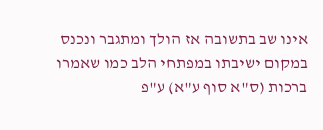אינו שב בתשובה אז הולך ומתגבר ונכנס במקום ישיבתו במפתחי הלב כמו שאמרו ברכות (ס"א סוף ע"א) ע"פ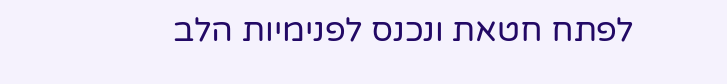לפתח חטאת ונכנס לפנימיות הלב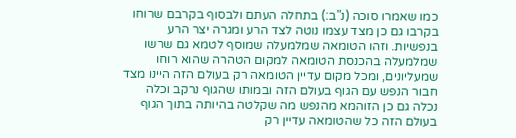כמו שאמרו סוכה (נ"ב:) בתחלה העתם ולבסוף בקרבם שרוחו בקרבו גם כן מצד עצמו נוטה לצד הרע ומגרה יצר הרע בנפשיות. וזהו הטומאה שמלמעלה שמוסף לטמא גם שרשו שמלמעלה בהכנסת הטומאה למקום הטהרה שהוא רוחו שמעליונים, ומכל מקום עדיין הטומאה רק בעולם הזה היינו מצד חבור הנפש עם הגוף בעולם הזה ובמותו שהגוף נרקב וכלה נכלה גם כן הזוהמא מהנפש מה שקלטה בהיותה בתוך הגוף בעולם הזה כל שהטומאה עדיין רק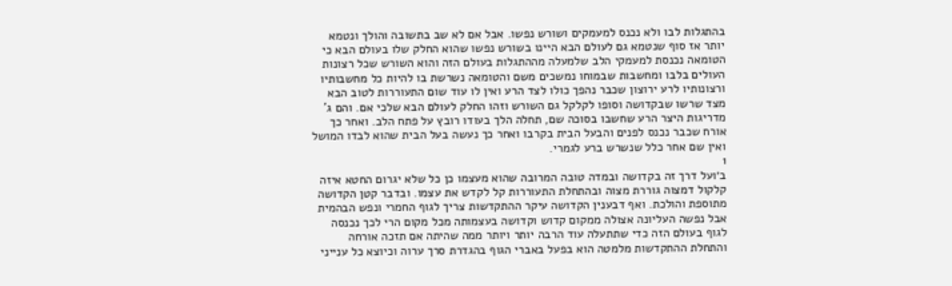בהתגלות לבו ולא נכנס למעמקים ושורש נפשו. אבל אם לא שב בתשובה והולך ונטמא יותר אז סוף שנטמא גם לעולם הבא היינו בשורש נפשו שהוא החלק שלו בעולם הבא כי הטומאה נכנסת למעמקי הלב שלמעלה מההתגלות בעולם הזה והוא השורש שכל רצונות העולים בלבו ומחשבות שבמוחו נמשכים משם והטומאה נשרשת בו להיות כל מחשבותיו ורצונותיו לרע ירוצון שכבר נהפך כולו לצד הרע ואין לו עוד שום התעוררות לטוב הבא מצד שרשו שבקדושה וסופו לקלקל גם השורש וזהו החלק לעולם הבא שלכי אם. והם ג' מדריגות היצר הרע שחשבו בסוכה שם, תחלה הלך בעודו רובץ על פתח הלב. ואחר כך אורח שכבר נכנס לפנים והבעל הבית בקרבו ואחר כך נעשה בעל הבית שהוא לבדו המושל ואין שם אחר כלל שנשרש ברע לגמרי.
1
ב׳ועל דרך זה בקדושה ובמדה טובה המרובה שהוא מעצמו כן כל שלא יגרום החטא איזה קלקול דמצוה גוררת מצוה ובהתחלת התעוררות קל לקדש את עצמו. ובדבר קטן הקדושה מתוספת והולכת. ואף דבענין הקדושה עיקר ההתקדשות צריך לגוף החמרי ונפש הבהמית אבל נפשה העליונה אצולה ממקום קדוש וקדושה בעצמותה מכל מקום הרי לכך נכנסה לגוף בעולם הזה כדי שתתעלה עוד הרבה יותר ויותר ממה שהיתה אם תזכה אורחה והתחלת ההתקדשות מלמטה הוא בפעל באברי הגוף בהגדרת סרך ערוה וכיוצא כל ענייני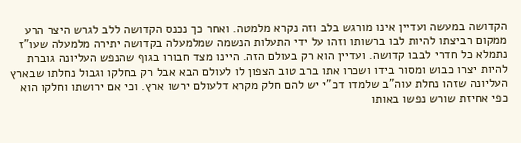הקדושה במעשה ועדיין אינו מורגש בלב וזה נקרא מלמטה. ואחר כך נכנס הקדושה ללב לגרש היצר הרע ממקום רביצתו להיות לבו ברשותו וזהו על ידי התעלות הנשמה שמלמעלה בקדושה יתירה מלמעלה שעו"ז נתמלא כל חדרי לבבו קדושה. ועדיין הוא רק בעולם הזה. היינו מצד חבורו בגוף שהנפש העליונה גוברת להיות יצרו כבוש ומסור בידו ושכרו אתו ברב טוב הצפון לו לעולם הבא אבל רק בחלקו וגבול נחלתו שבארץ העליונה שזהו נחלת עוה"ב שלמדו דכ"י יש להם חלק מקרא דלעולם ירשו ארץ. וכי אם ירושתו וחלקו הוא כפי אחיזת שורש נפשו באותו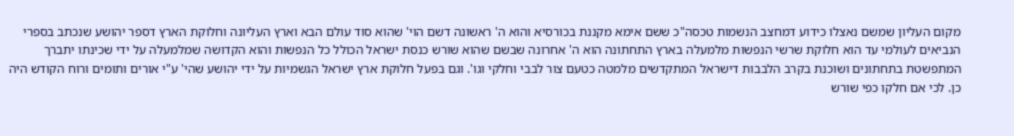מקום העליון שמשם נאצלו כידוע דמחצב הנשמות טכסה"כ ששם אימא מקננת בכורסיא והוא ה' ראשונה דשם הוי' שהוא סוד עולם הבא וארץ העליונה וחלוקת הארץ דספר יהושע שנכתב בספרי הנביאים לעולמי עד הוא חלוקת שרשי הנפשות מלמעלה בארץ התחתונה הוא ה' אחרונה שבשם שהוא שורש כנסת ישראל הכולל כל הנפשות והוא הקדושה שמלמעלה על ידי שכינתו יתברך המתפשטת בתחתונים ושוכנת בקרב הלבבות דישראל המתקדשים מלמטה כטעם צור לבבי וחלקי וגו'. וגם בפעל חלוקת ארץ ישראל הגשמיות על ידי יהושע שהי' ע"י אורים ותומים ורוח הקודש היה כן. לכי אם חלקו כפי שורש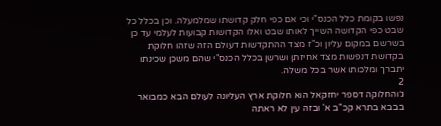נפשו בקומת כלל הכנס"י וכי אם כפי חלק קדושתו שמלמעלה. וכן בכלל כל שבט כפי הקדושה השייך לאותו שבט ואלו הקדושות קבועות לעלמי עד כן בשרשם במקום עליון וכ"ז מצד ההתקדשות דעולם הזה שזהו חלוקת בקדושת דנפשות מצד אחיזתן ושרשן בכלל הכנס"י שהם משכן שכינתו יתברך ומלכותו אשר בכל משלה.
2
ג׳והחלוקה דספר יחזקאל הוא חלוקת ארץ העליונה לעולם הבא כמבואר בבבא בתרא קכ"ב א' ובזה עין לא ראתה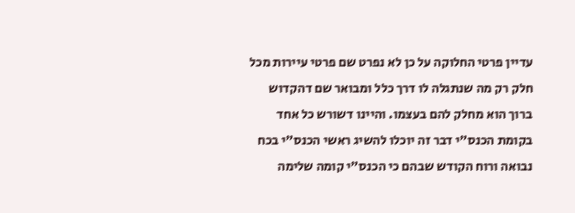עדיין פרטי החלוקה על כן לא נפרט שם פרטי עיירות מכל חלק רק מה שנתגלה לו דרך כלל ומבואר שם דהקדוש ברוך הוא מחלק להם בעצמו. והיינו דשורש כל אחד בקומת הכנס"י דבר זה יוכלו להשיג ראשי הכנס"י בכח נבואה ורוח הקודש שבהם כי הכנס"י קומה שלימה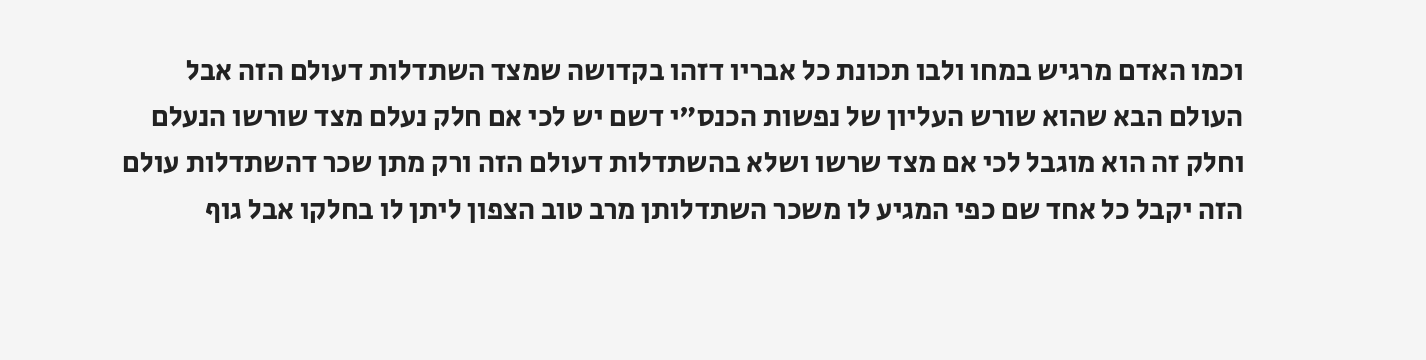וכמו האדם מרגיש במחו ולבו תכונת כל אבריו דזהו בקדושה שמצד השתדלות דעולם הזה אבל העולם הבא שהוא שורש העליון של נפשות הכנס"י דשם יש לכי אם חלק נעלם מצד שורשו הנעלם וחלק זה הוא מוגבל לכי אם מצד שרשו ושלא בהשתדלות דעולם הזה ורק מתן שכר דהשתדלות עולם הזה יקבל כל אחד שם כפי המגיע לו משכר השתדלותן מרב טוב הצפון ליתן לו בחלקו אבל גוף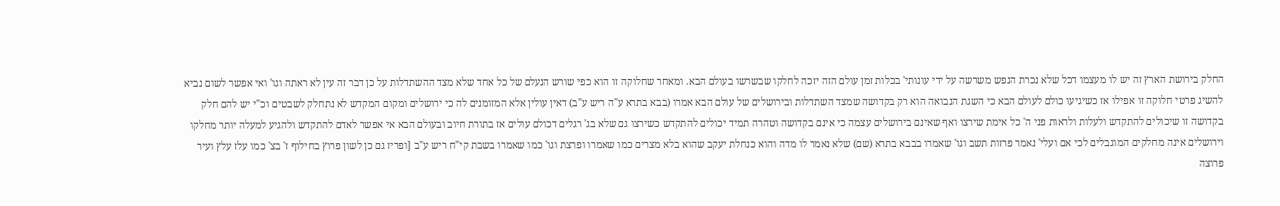החלק בירושת הארץ זה יש לו מעצמו דכל שלא נכרת הנפש משרשה על ידי עונותי' בכלות זמן עולם הזה יזכה לחלקו שבשרשו בעולם הבא. ומאחר שחלוקה זו הוא כפי שורש הנעלם של כל אחד שלא מצד ההשתדלות על כן דבר זה עין לא ראתה וגו' ואי אפשר לשום נביא להשיג פרטי חלוקה זו אפילו אז כשיגיעו כולם לעולם הבא כי השגת הנבואה הוא רק בקדושה שמצד השתדלות ובירושלים של עולם הבא אמרו (בבא בתרא ע"ה ריש ע"ב) דאין עולין אלא המזומנים לה כי ירושלים ומקום המקדש לא נתחלק לשבטים וכ"י יש להם חלק בקדושה זו שיכולים להתקדש ולעלות ולראות פני ה' כל אימת שירצו ואף שאינם בירושלים עצמה כי אינם בקדושה וטהרה תמיד יכולים להתקדש כשירצו גם שלא בג' רגלים דכולם עולים אז בתורת חיוב ובעולם הבא אי אפשר לאדם להתקדש ולהגיע למעלה יותר מחלקו וירושלים אינה מחלקים המוגבלים לכי אם ועלי' נאמר פרזות תשב וגו' שאמרו בבבא בתרא (שם) שלא נאמר לו מדה והוא כנחלת יעקב שהוא בלא מצרים כמו שאמרו ופרצת וגו' כמו שאמרו בשבת קי"ח ריש ע"ב [ופריז גם כן לשון פרוץ בחילוף ז' בצ' כמו עלז עלץ ועיר פרוצה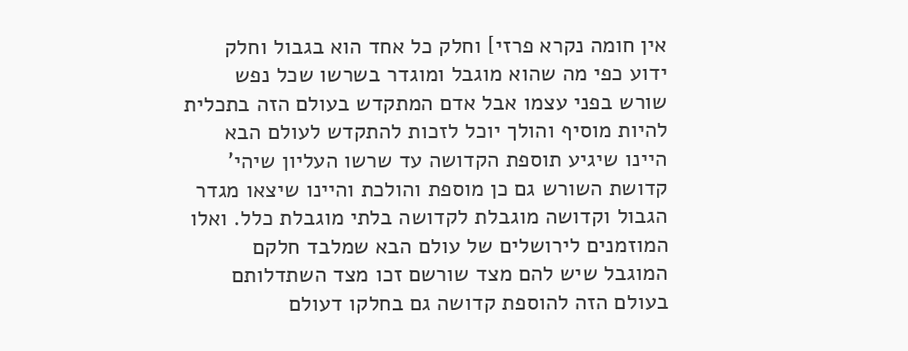אין חומה נקרא פרזי] וחלק כל אחד הוא בגבול וחלק ידוע כפי מה שהוא מוגבל ומוגדר בשרשו שכל נפש שורש בפני עצמו אבל אדם המתקדש בעולם הזה בתכלית להיות מוסיף והולך יוכל לזכות להתקדש לעולם הבא היינו שיגיע תוספת הקדושה עד שרשו העליון שיהי' קדושת השורש גם כן מוספת והולכת והיינו שיצאו מגדר הגבול וקדושה מוגבלת לקדושה בלתי מוגבלת כלל. ואלו המוזמנים לירושלים של עולם הבא שמלבד חלקם המוגבל שיש להם מצד שורשם זכו מצד השתדלותם בעולם הזה להוספת קדושה גם בחלקו דעולם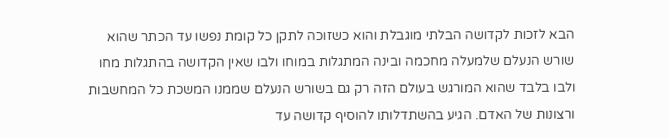הבא לזכות לקדושה הבלתי מוגבלת והוא כשזוכה לתקן כל קומת נפשו עד הכתר שהוא שורש הנעלם שלמעלה מחכמה ובינה המתגלות במוחו ולבו שאין הקדושה בהתגלות מחו ולבו בלבד שהוא המורגש בעולם הזה רק גם בשורש הנעלם שממנו המשכת כל המחשבות ורצונות של האדם. הגיע בהשתדלותו להוסיף קדושה עד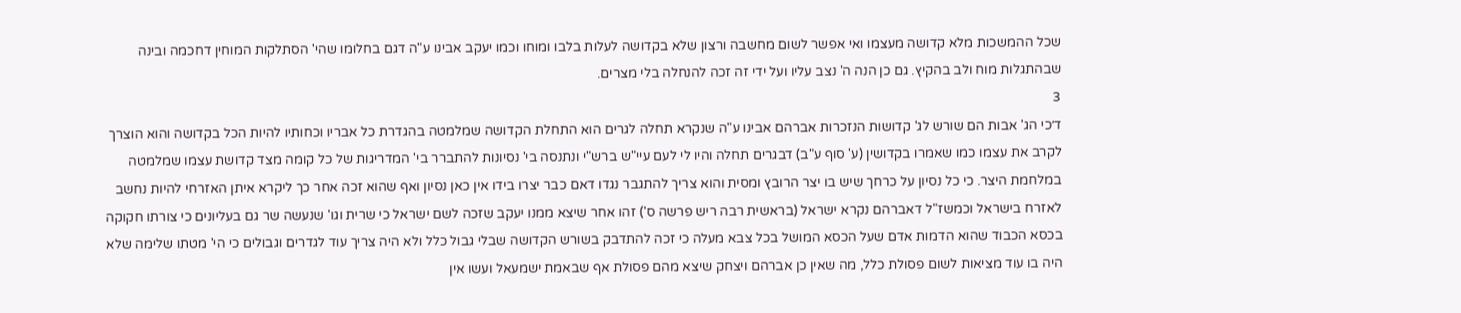שכל ההמשכות מלא קדושה מעצמו ואי אפשר לשום מחשבה ורצון שלא בקדושה לעלות בלבו ומוחו וכמו יעקב אבינו ע"ה דגם בחלומו שהי' הסתלקות המוחין דחכמה ובינה שבהתגלות מוח ולב בהקיץ. גם כן הנה ה' נצב עליו ועל ידי זה זכה להנחלה בלי מצרים.
3
ד׳כי הג' אבות הם שורש לג' קדושות הנזכרות אברהם אבינו ע"ה שנקרא תחלה לגרים הוא התחלת הקדושה שמלמטה בהגדרת כל אבריו וכחותיו להיות הכל בקדושה והוא הוצרך לקרב את עצמו כמו שאמרו בקדושין (ע' סוף ע"ב) דבגרים תחלה והיו לי לעם עיי"ש ברש"י ונתנסה בי' נסיונות להתברר בי' המדריגות של כל קומה מצד קדושת עצמו שמלמטה במלחמת היצר. כי כל נסיון על כרחך שיש בו יצר הרובץ ומסית והוא צריך להתגבר נגדו דאם כבר יצרו בידו אין כאן נסיון ואף שהוא זכה אחר כך ליקרא איתן האזרחי להיות נחשב לאזרח בישראל וכמשז"ל דאברהם נקרא ישראל (בראשית רבה ריש פרשה ס') זהו אחר שיצא ממנו יעקב שזכה לשם ישראל כי שרית וגו' שנעשה שר גם בעליונים כי צורתו חקוקה בכסא הכבוד שהוא הדמות אדם שעל הכסא המושל בכל צבא מעלה כי זכה להתדבק בשורש הקדושה שבלי גבול כלל ולא היה צריך עוד לגדרים וגבולים כי הי' מטתו שלימה שלא היה בו עוד מציאות לשום פסולת כלל, מה שאין כן אברהם ויצחק שיצא מהם פסולת אף שבאמת ישמעאל ועשו אין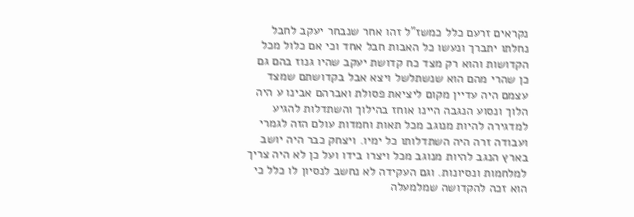נקראים זרעם כלל כמשז"ל זהו אחר שנבחר יעקב לחבל נחלתו יתברך ונעשו כל האבות חבל אחד וכי אם כלול מכל הקדושות והוא רק מצד כח קדושת יעקב שהיו גנוז בהם גם כן שהרי מהם הוא שנשתלשל ויצא אבל בקדושתם שמצד עצמם היה עדיין מקום ליציאת פסולת ואברהם אבינו ע היה הלוך ונסוע הנגבה היינו אוחז בהילוך והשתדלות להגיע למדגירה להיות מנוגב מכל תאות וחמדות עולם הזה לגמרי ועבודה זרה היה השתדלותו כל ימיו. ויצחק כבר היה יושב בארץ הנגב להיות מנוגב מכל ויצרו בידו ועל כן לא היה צריך למלחמות ונסיונות. וגם העקידה לא נחשב לנסיון לו כלל כי הוא זכה להקדושה שמלמעלה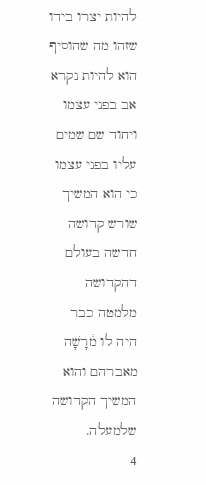להיות יצרו בידו שזהו מה שהוסיף הוא להיות נקרא אב בפני עצמו ויחוד שם שמים עליו בפני עצמו כי הוא המשיך שורש קדושה חדשה בעולם דהקדושה מלמטה כבר היה לו מ֔רָשָׁה מאברהם והוא המשיך הקדושה שלמעלה.
4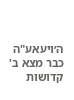ה׳ויעאע"ה כבר מצא ב' קדושות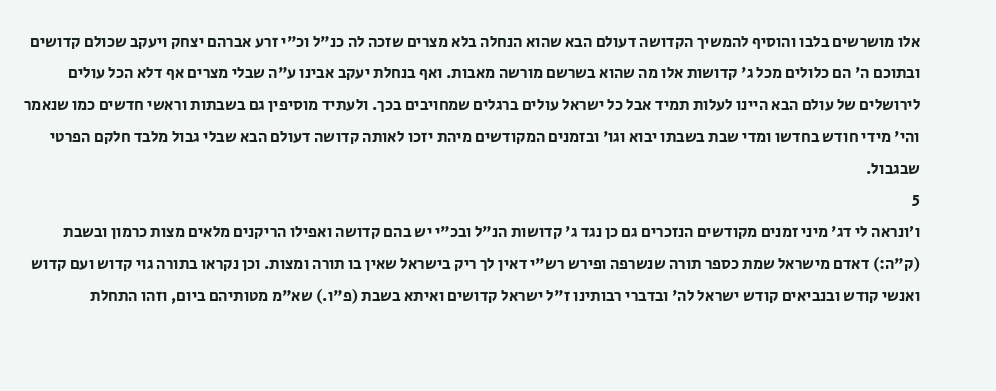אלו מושרשים בלבו והוסיף להמשיך הקדושה דעולם הבא שהוא הנחלה בלא מצרים שזכה לה כנ"ל וכ"י זרע אברהם יצחק ויעקב שכולם קדושים ובתוכם ה' הם כלולים מכל ג' קדושות אלו מה שהוא בשרשם מורשה מאבות. ואף בנחלת יעקב אבינו ע"ה שבלי מצרים אף דלא הכל עולים לירושלים של עולם הבא היינו לעלות תמיד אבל כל ישראל עולים ברגלים שמחויבים בכך. ולעתיד מוסיפין גם בשבתות וראשי חדשים כמו שנאמר והי' מידי חודש בחדשו ומדי שבת בשבתו יבוא וגו' ובזמנים המקודשים מיהת יזכו לאותה קדושה דעולם הבא שבלי גבול מלבד חלקם הפרטי שבגבול.
5
ו׳ונראה לי דג' מיני זמנים מקודשים הנזכרים גם כן נגד ג' קדושות הנ"ל ובכ"י יש בהם קדושה ואפילו הריקנים מלאים מצות כרמון ובשבת (ק"ה:) דאדם מישראל שמת כספר תורה שנשרפה ופירש רש"י דאין לך ריק בישראל שאין בו תורה ומצות. וכן נקראו בתורה גוי קדוש ועם קדוש ואנשי קודש ובנביאים קודש ישראל לה' ובדברי רבותינו ז"ל ישראל קדושים ואיתא בשבת (פ"ו.) שא"מ מטותיהם ביום, וזהו התחלת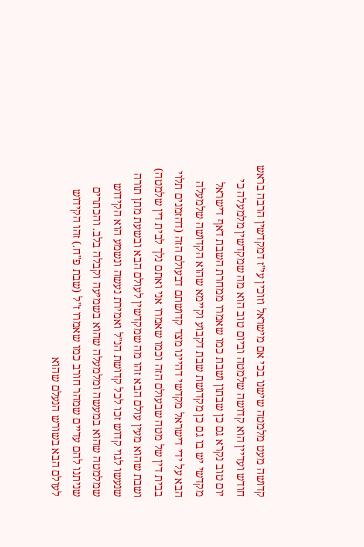קדושה מעט מלמטה שישנו בכי אם מישראל וזוכין עי"ז דמקדשין הרבה בראש חודש ועדיין הוא קדושה שלמטה וביום טוב הוא מה שמקדשין מלמעלה כי יום טוב נקרא גם כן שבתון ושבת כמו שאמרו ממחרת השבת דאף דישראל מקדשי יש בו גם כן מקדושת שבת דקבוע וקיימא שהוא הקדושה שלמעלה הבא על ידי דישראל מקדשי דהיינו מצד קדושתם דבעולם הזה (דהזמנים תלוי בבית דין של מטה שבעולם הזה וכמו שאמרו אני ואתם נלך לבית דין שלמטה) ושבת שהוא מעין עולם הבא זהו מה שמקדשין לעולם הבא ובשעת מתן תורה שנעשו לגוי קדוש זכו לכל קדושת הנ"ל ואמירת נעשה ונשמע הוא הקידוש שמלמטה שהוא במעשה ומלמעלה שהוא בשמיעה וקבלה בלב. והכתרים שניתנו להם עדיים שמהר חורב כמו שאמרו ז"ל (שבת פ"ח.) זהו הקידוש לעולם הבא בשורש הנעלם שהוא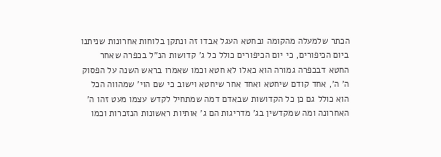הכתר שלמעלה מהקומה ובחטא העגל אבדו זה ונתקן בלוחות אחרונות שניתנו ביום הכיפורים, כי יום הכיפורים כולל כל ג' קדושות הנ"ל בכפרה שאחר החטא דבכפרה גמורה הוא כאלו לא חטא וכמו שאמרו בראש השנה על הפסוק ה' ה', אחד קודם שיחטא ואחד אחר שיחטא וישוב כי שם הוי' שמהווה הכל הוא כולל גם כן כל הקדושות שבאדם דמה שמתחיל לקדש עצמו מעט זהו ה' האחרונה ומה שמקדשין בג' מדריגות הם ג' אותיות ראשונות הנזכרות וכמו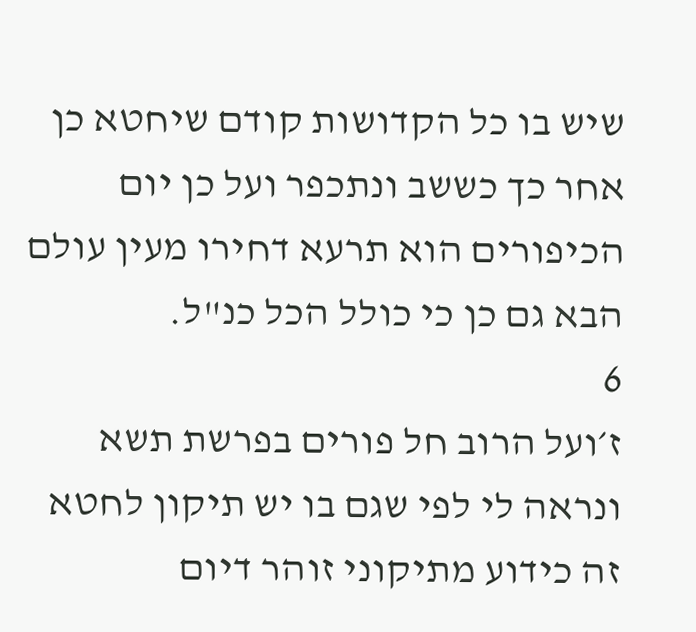שיש בו כל הקדושות קודם שיחטא כן אחר כך כששב ונתכפר ועל כן יום הכיפורים הוא תרעא דחירו מעין עולם הבא גם כן כי כולל הכל כנ"ל.
6
ז׳ועל הרוב חל פורים בפרשת תשא ונראה לי לפי שגם בו יש תיקון לחטא זה כידוע מתיקוני זוהר דיום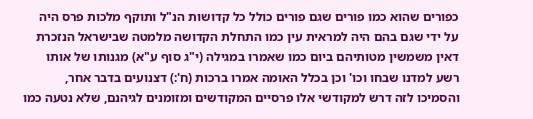כפורים שהוא כמו פורים שגם פורים כולל כל קדושות הנ"ל ותוקף מלכות פרס היה על ידי שגם בהם היה למראית עין כמו התחלת הקדושה מלמטה שבישראל הנזכרת דאין משמשין מטותיהם ביום כמו שאמרו במגילה (י"ג סוף ע"א) מגנותו של אותו רשע למדנו שבחו וכו' וכן בכלל האומה אמרו ברכות (ח':) דצנועים בדבר אחר, והסמיכו לזה דרש למקודשי אלו פרסיים המקודשים ומזומנים לגיהנם, שלא נטעה כמו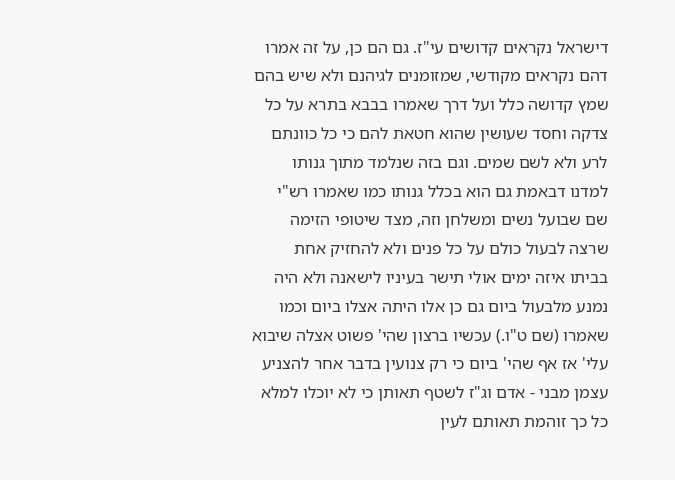דישראל נקראים קדושים עי"ז. גם הם כן, על זה אמרו דהם נקראים מקודשי, שמזומנים לגיהנם ולא שיש בהם שמץ קדושה כלל ועל דרך שאמרו בבבא בתרא על כל צדקה וחסד שעושין שהוא חטאת להם כי כל כוונתם לרע ולא לשם שמים. וגם בזה שנלמד מתוך גנותו למדנו דבאמת גם הוא בכלל גנותו כמו שאמרו רש"י שם שבועל נשים ומשלחן וזה, מצד שיטופי הזימה שרצה לבעול כולם על כל פנים ולא להחזיק אחת בביתו איזה ימים אולי תישר בעיניו לישאנה ולא היה נמנע מלבעול ביום גם כן אלו היתה אצלו ביום וכמו שאמרו (שם ט"ו.) עכשיו ברצון שהי' פשוט אצלה שיבוא עלי' אז אף שהי' ביום כי רק צנועין בדבר אחר להצניע עצמן מבני - אדם וג"ז לשטף תאותן כי לא יוכלו למלא כל כך זוהמת תאותם לעין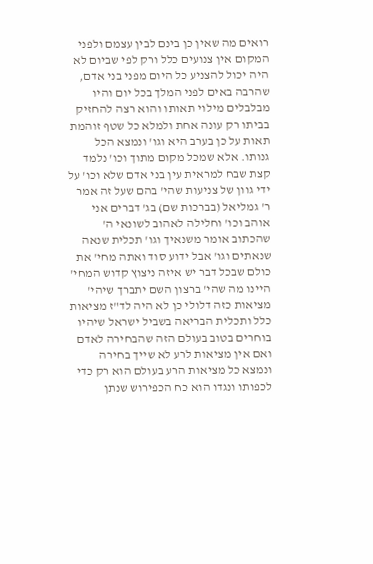רואים מה שאין כן בינם לבין עצמם ולפני המקום אין צנועים כלל ורק לפי שביום לא היה יכול להצניע כל היום מפני בני אדם, שהרבה באים לפני המלך בכל יום והיו מבלבלים מילוי תאותו והוא רצה להחזיק בביתו רק עונה אחת ולמלא כל שטף זוהמת תאות על כן בערב היא וגו' ונמצא הכל גנותו. אלא שמכל מקום מתוך וכו' נלמד קצת שבח למראית עין בני אדם שלא וכו' על ידי גוון של צניעות שהי' בהם שעל זה אמר ר' גמליאל (בברכות שם) בג' דברים אני אוהב וכו' וחלילה לאהוב לשונאי ה' שהכתוב אומר משנאיך וגו' תכלית שנאה שנאתים וגו' אבל ידוע סוד ואתה מחי' את כולם שבכל דבר יש איזה ניצוץ קדוש המחי' היינו מה שהי' ברצון השם יתברך שיהי' מציאות כזה דלולי כן לא היה לד"ז מציאות כלל ותכלית הבריאה בשביל ישראל שיהיו בוחרים בטוב בעולם הזה שהבחירה לאדם ואם אין מציאות לרע לא שייך בחירה ונמצא כל מציאות הרע בעולם הוא רק כדי לכפותו ונגדו הוא כח הכפירוש שנתן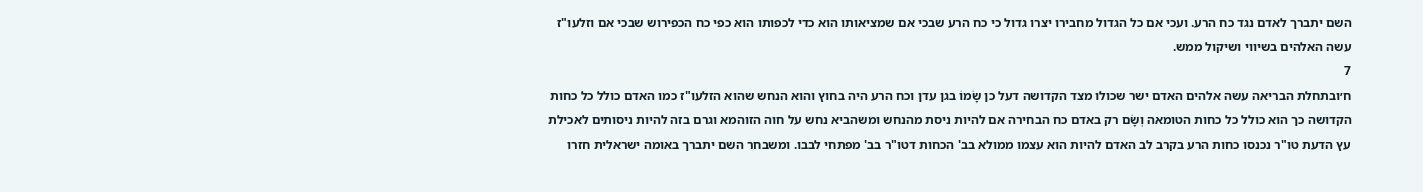השם יתברך לאדם נגד כח הרע. ועכי אם כל הגדול מחבירו יצרו גדול כי כח הרע שבכי אם שמציאותו הוא כדי לכפותו הוא כפי כח הכפירוש שבכי אם וזלעו"ז עשה האלהים בשיווי ושיקול ממש.
7
ח׳ובתחלת הבריאה עשה אלהים האדם ישר שכולו מצד הקדושה דעל כן שָׂמוֹ בגן עדן וכח הרע היה בחוץ והוא הנחש שהוא הזלעו"ז כמו האדם כולל כל כחות הקדושה כך הוא כולל כל כחות הטומאה וְשָׂם רק באדם כח הבחירה אם להיות ניסת מהנחש ומשהביא נחש על חוה הזוהמא וגרם בזה להיות ניסותים לאכילת עץ הדעת טו"ר נכנסו כחות הרע בקרב לב האדם להיות הוא עצמו ממולא בב' הכחות דטו"ר בב' מפתחי לבבו. ומשבחר השם יתברך באומה ישראלית חזרו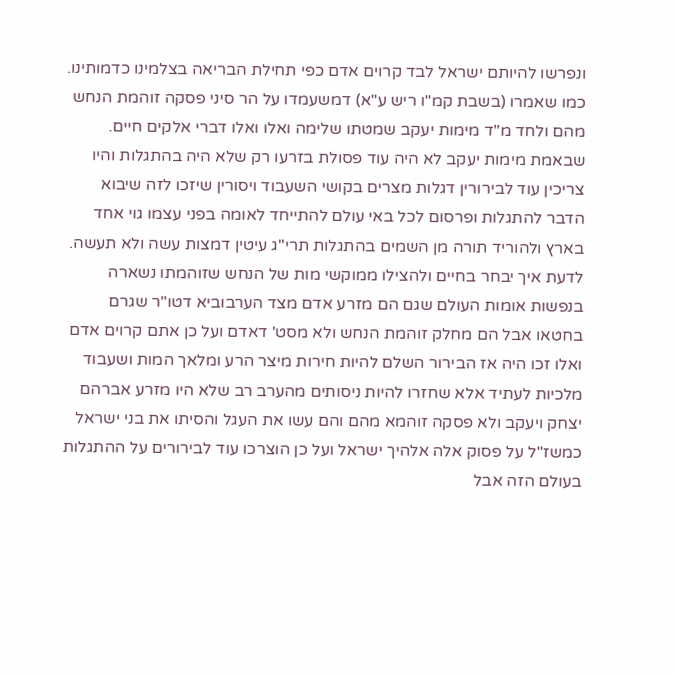ונפרשו להיותם ישראל לבד קרוים אדם כפי תחילת הבריאה בצלמינו כדמותינו. כמו שאמרו (בשבת קמ"ו ריש ע"א) דמשעמדו על הר סיני פסקה זוהמת הנחש מהם ולחד מ"ד מימות יעקב שמטתו שלימה ואלו ואלו דברי אלקים חיים. שבאמת מימות יעקב לא היה עוד פסולת בזרעו רק שלא היה בהתגלות והיו צריכין עוד לבירורין דגלות מצרים בקושי השעבוד ויסורין שיזכו לזה שיבוא הדבר להתגלות ופרסום לכל באי עולם להתייחד לאומה בפני עצמו גוי אחד בארץ ולהוריד תורה מן השמים בהתגלות תרי"ג עיטין דמצות עשה ולא תעשה. לדעת איך יבחר בחיים ולהצילו ממוקשי מות של הנחש שזוהמתו נשארה בנפשות אומות העולם שגם הם מזרע אדם מצד הערבוביא דטו"ר שגרם בחטאו אבל הם מחלק זוהמת הנחש ולא מסט' דאדם ועל כן אתם קרוים אדם ואלו זכו היה אז הבירור השלם להיות חירות מיצר הרע ומלאך המות ושעבוד מלכיות לעתיד אלא שחזרו להיות ניסותים מהערב רב שלא היו מזרע אברהם יצחק ויעקב ולא פסקה זוהמא מהם והם עשו את העגל והסיתו את בני ישראל כמשז"ל על פסוק אלה אלהיך ישראל ועל כן הוצרכו עוד לבירורים על ההתגלות בעולם הזה אבל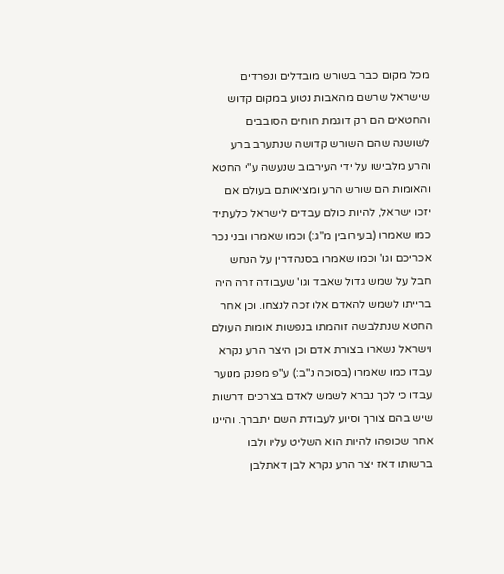מכל מקום כבר בשורש מובדלים ונפרדים שישראל שרשם מהאבות נטוע במקום קדוש והחטאים הם רק דוגמת חוחים הסובבים לשושנה שהם השורש קדושה שנתערב ברע והרע מלבישו על ידי העירבוב שנעשה ע"י החטא והאומות הם שורש הרע ומציאותם בעולם אם יזכו ישראל, להיות כולם עבדים לישראל כלעתיד כמו שאמרו (בעירובין מ"ג:) וכמו שאמרו ובני נכר אכריכם וגו' וכמו שאמרו בסנהדרין על הנחש חבל על שמש גדול שאבד וגו' שעבודה זרה היה ברייתו לשמש להאדם אלו זכה לנצחו. וכן אחר החטא שנתלבשה זוהמתו בנפשות אומות העולם וישראל נשארו בצורת אדם וכן היצר הרע נקרא עבדו כמו שאמרו (בסוכה נ"ב:) ע"פ מפנק מנוער עבדו כי לכך נברא לשמש לאדם בצרכים דרשות שיש בהם צורך וסיוע לעבודת השם יתברך. והיינו אחר שכופהו להיות הוא השליט עליו ולבו ברשותו דאז יצר הרע נקרא לבן דאתלבן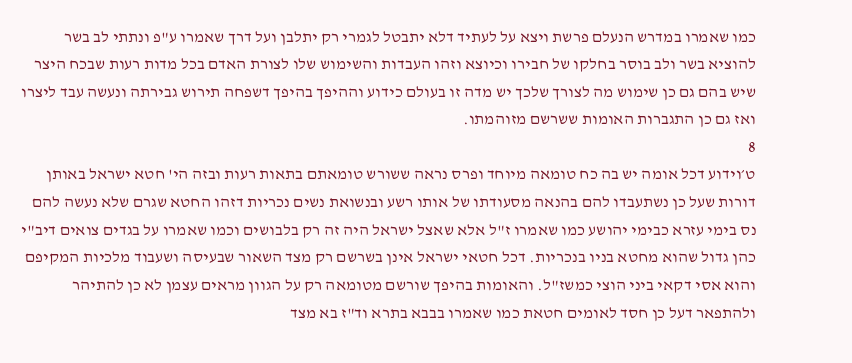כמו שאמרו במדרש הנעלם פרשת ויצא על לעתיד דלא יתבטל לגמרי רק יתלבן ועל דרך שאמרו ע"פ ונתתי לב בשר להוציא בשר ולב בוסר בחלקו של חבירו וכיוצא וזהו העבדות והשימוש שלו לצורת האדם בכל מדות רעות שבכח היצר שיש בהם גם כן שימוש מה לצורך שלכך יש מדה זו בעולם כידוע וההיפך בהיפך דשפחה תירוש גבירתה ונעשה עבד ליצרו ואז גם כן התגברות האומות ששרשם מזוהמתו.
8
ט׳וידוע דכל אומה יש בה כח טומאה מיוחד ופרס נראה ששורש טומאתם בתאות רעות ובזה הי' חטא ישראל באותן דורות שעל כן נשתעבדו להם בהנאה מסעודתו של אותו רשע ובנשואת נשים נכריות דזהו החטא שגרם שלא נעשה להם נס בימי עזרא כבימי יהושע כמו שאמרו ז"ל אלא שאצל ישראל היה זה רק בלבושים וכמו שאמרו על בגדים צואים דיב"י כהן גדול שהוא מחטא בניו בנכריות. דכל חטאי ישראל אינן בשרשם רק מצד השאור שבעיסה ושעבוד מלכיות המקיפם והוא אסי דקאי ביני הוצי כמשז"ל. והאומות בהיפך שורשם מטומאה רק על הגוון מראים עצמן לא כן להתיהר ולהתפאר דעל כן חסד לאומים חטאת כמו שאמרו בבבא בתרא וד"ז בא מצד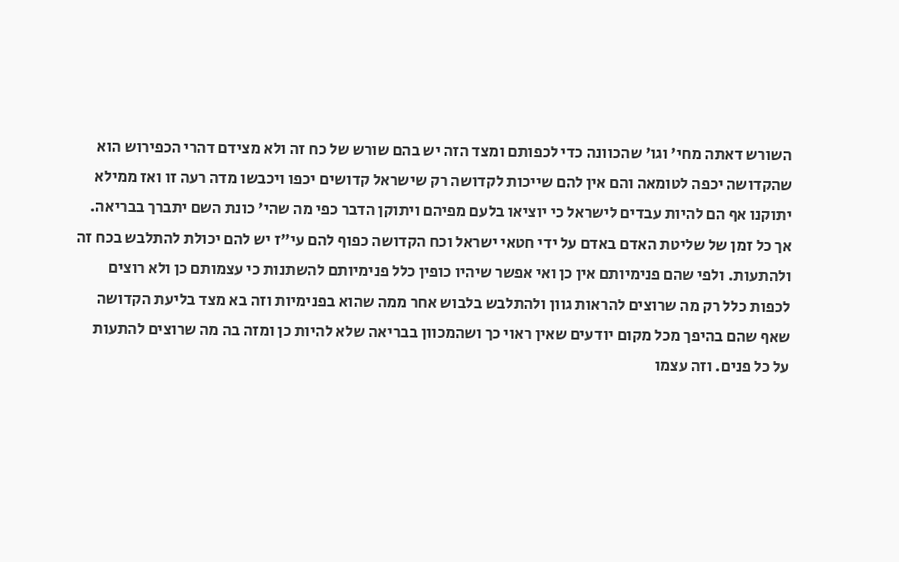השורש דאתה מחי' וגו' שהכוונה כדי לכפותם ומצד הזה יש בהם שורש של כח זה ולא מצידם דהרי הכפירוש הוא שהקדושה יכפה לטומאה והם אין להם שייכות לקדושה רק שישראל קדושים יכפו ויכבשו מדה רעה זו ואז ממילא יתוקנו אף הם להיות עבדים לישראל כי יוציאו בלעם מפיהם ויתוקן הדבר כפי מה שהי' כונת השם יתברך בבריאה. אך כל זמן של שליטת האדם באדם על ידי חטאי ישראל וכח הקדושה כפוף להם עי"ז יש להם יכולת להתלבש בכח זה ולהתעות. ולפי שהם פנימיותם אין כן ואי אפשר שיהיו כופין כלל פנימיותם להשתנות כי עצמותם כן ולא רוצים לכפות כלל רק מה שרוצים להראות גוון ולהתלבש בלבוש אחר ממה שהוא בפנימיות וזה בא מצד בליעת הקדושה שאף שהם בהיפך מכל מקום יודעים שאין ראוי כך ושהמכוון בבריאה שלא להיות כן ומזה בה מה שרוצים להתעות על כל פנים. וזה עצמו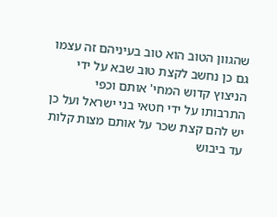שהגוון הטוב הוא טוב בעיניהם זה עצמו גם כן נחשב לקצת טוב שבא על ידי הניצוץ קדוש המחי' אותם וכפי התרבותו על ידי חטאי בני ישראל ועל כן יש להם קצת שכר על אותם מצות קלות עד ביבוש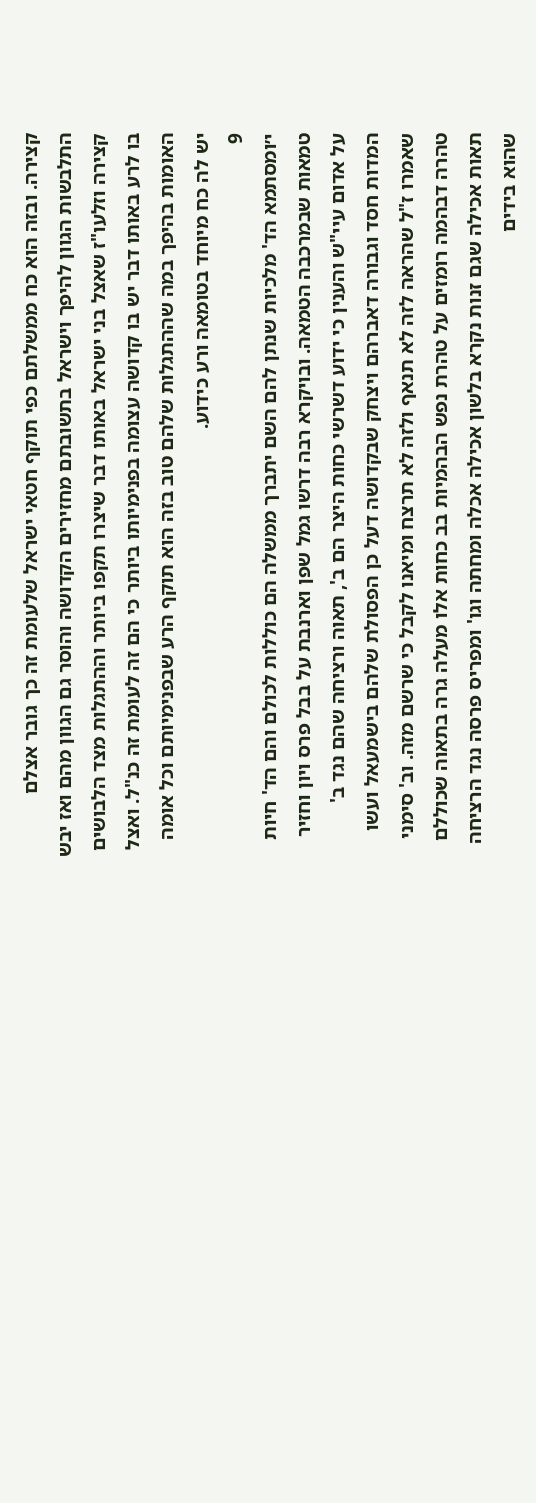קצירה. ובזה הוא כח ממשלתם כפי תוקף חטאי ישראל שלעומת זה כך גובר אצלם התלבשות הגוון להיפך וישראל בתשובתם מחזירים הקדושה והוסר גם הגוון מהם ואז יבש קצירה וזלעו"ז שאצל בני ישראל באותו דבר שיצרו תקפו ביותר וההתגלות מצד הלבושים בו לרע באותו דבר יש בו קדושה עצומה בפנימיותו ביותר כי הם זה לעומת זה כנ"ל. ואצל האומות בהיפך במה שההתגלות שלהם טוב בזה הוא תוקף הרע שבפנימיותם וכל אומה יש לה כח מיוחד בטומאה ורע כידוע.
9
י׳ומסתמא הד' מלכיות שנתן להם השם יתברך ממשלה הם כוללות לכולם והם הד' חיות טמאות שבמרכבה הטמאה. ובויקרא רבה דרשו גמל שפן וארנבת על בבל פרס ויון וחזיר על אדום עיי"ש והענין כי ידוע דשרשי כחות היצר הם ב', תאוה ורציחה שהם נגד ב' המדות חסד וגבורה דאברהם ויצחק שבקדושה דעל כן הפסולת שלהם בישמעאל ועשו שאמרו ז"ל שהראה לזה לא תנאף ולזה לא תרצח ומיאנו לקבל כי שרשם מזה. וב' סימני טהרה דבהמה רומזים על טהרת נפש הבהמיות בב כחות אלו מעלה גרה בתאוה שכוללם תאות אכילה שגם זנות נקרא בלשון אכילה אכלה ומחתה וגו' ומפריס פרסה נגד הרציחה שהוא בידים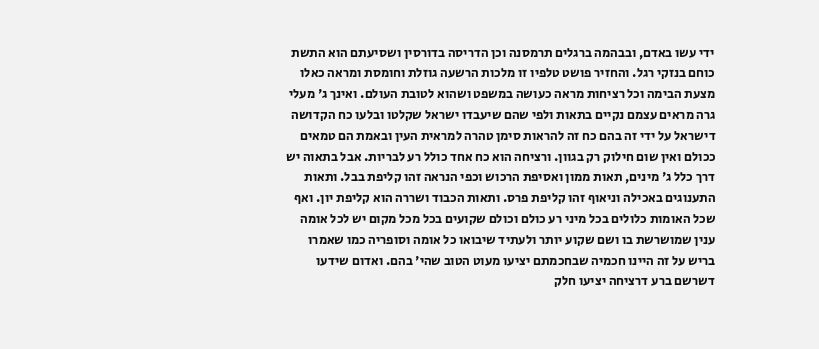ידי עשו באדם, ובבהמה ברגלים תרמסנה וכן הדריסה בדורסין ושסיעתם הוא התשת כוחם בנזקי רגל. והחזיר פושט טלפיו זו מלכות הרשעה גוזלת וחומסת ומראה כאלו מצעת הבימה וכל רציחות מראה כעושה במשפט ושהוא לטובת העולם. ואינך ג' מעלי גרה מראים עצמם נקיים בתאות ולפי שהם שיעבדו ישראל שקלטו ובלעו כח הקדושה דישראל על ידי זה בהם כח זה להראות סימן טהרה למראית העין ובאמת הם טמאים ככולם ואין שום חילוק רק בגוון. ורציחה הוא כח אחד כולל רע לבריות. אבל בתאוה יש דרך כלל ג' מינים, תאות ממון ואסיפת הרכוש וכפי הנראה זהו קליפת בבל. ותאות התענוגים באכילה וניאוף זהו קליפת פרס. ותאות הכבוד ושררה הוא קליפת יון. ואף שכל האומות כלולים בכל מיני רע כולם וכולם שקועים בכל מכל מקום יש לכל אומה ענין שמושרשת בו ושם שקוע יותר ולעתיד שיבואו כל אומה וסופריה כמו שאמרו בריש על זה היינו חכמיה שבחכמתם יציעו מעוט הטוב שהי' בהם. ואדום שידעו דשרשם ברע דרציחה יציעו חלק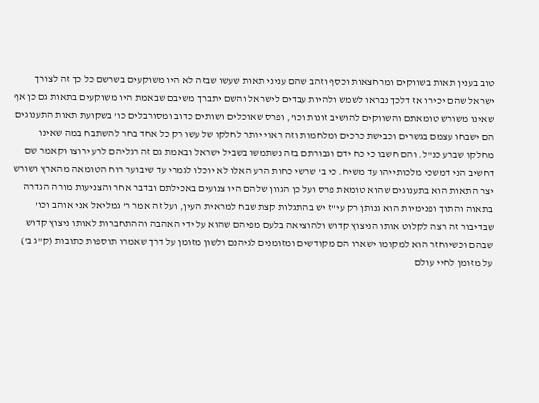טוב בענין תאות בשווקים ומרחצאות וכסף וזהב שהם עניני תאות שעשו שבזה לא היו משוקעים בשרשם כל כך זה לצורך ישראל שהם יכירו אז דלכך נבראו לשמש ולהיות עבדים לישראל והשם יתברך משיבם שבאמת היו משוקעים בתאות גם כן אף שאינו משורש טומאתם והשווקים להושיב זונות וכו', ופרס שאוכלים ושותים כדוב ומסורבלים כו' בשקועת תאות התענוגים הם ישבחו עצמם בגשרים וכבישת כרכים ומלחמות וזה ראוי יותר לחלקו של עשו רק כל אחד בחר להשתבח במה שאינו מחלקו שברע כנ"ל. והם חשבו כי כח ידם וגבורתם בזה נשתמשו בשביל ישראל ובאמת גם זה רגליהם לרע ירוצו וקאמר שם דחשיב הני דמשכי מלכותייהו עד משיח. כי ב' שרשי כחות הרע האלו לא יוכלו לגמרי עד שיבוער רוח הטומאה מהארץ ושורש יצר התאות הוא בתענוגים שהוא טומאת פרס ועל כן הגוון שלהם היו צנועים באכילתם ובדבר אחר והצניעות מורה הגדרה בתאוה והתוך ופנימיות הוא גנותן רק עי"ז יש בהתגלות קצת שבח למראית העין, ועל זה אמר ר' גמליאל אני אוהב וכו' שבדיבור זה רצה לקלוט אותו הניצוץ קדוש ולהוציאה בלעם מפיהם שהוא על ידי האהבה וההתחברות לאותו ניצוץ קדוש שבהם וכשיוחזר הוא למקומו ישארו הם מקודשים ומזומנים לגיהנם ולשון מזומן על דרך שאמרו תוספות כתובות (ק"ג ב') על מזומן לחיי עולם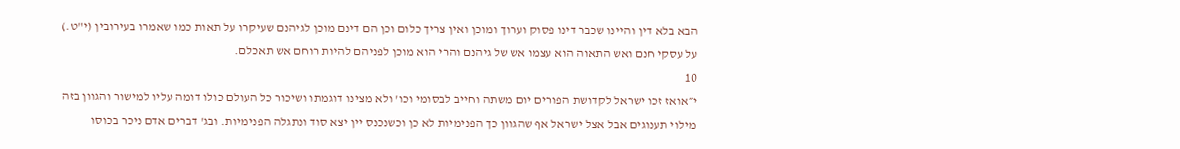הבא בלא דין והיינו שכבר דינו פסוק וערוך ומוכן ואין צריך כלום וכן הם דינם מוכן לגיהנם שעיקרו על תאות כמו שאמרו בעירובין (י"ט.) על עסקי חנם ואש התאוה הוא עצמו אש של גיהנם והרי הוא מוכן לפניהם להיות רוחם אש תאכלם.
10
י״אואז זכו ישראל לקדושת הפורים יום משתה וחייב לבסומי וכו' ולא מצינו דוגמתו ושיכור כל העולם כולו דומה עליו למישור והגוון בזה מילוי תענוגים אבל אצל ישראל אף שהגוון כך הפנימיות לא כן וכשנכנס יין יצא סוד ונתגלה הפנימיות. ובג' דברים אדם ניכר בכוסו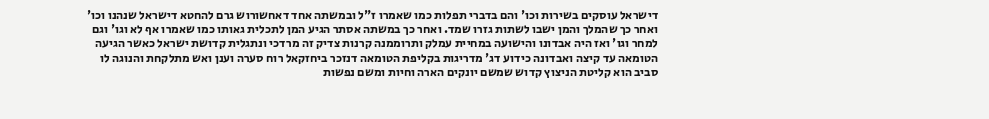דישראל עוסקים בשירות וכו' והם בדברי תפלות כמו שאמרו ז"ל ובמשתה אחד דאחשורוש גרם להחטא דישראל שנהנו וכו' ואחר כך שהמלך והמן ישבו לשתות גזרו שמד. ואחר כך במשתה אסתר הגיע המן לתכלית גאותו כמו שאמרו אף לא וגו' וגם למחר וגו' ואז היה אבדונו והישועה במחיית עמלק ותרוממנה קרנות צדיק זה מרדכי ונתגלית קדושת ישראל כאשר הגיעה הטומאה עד קיצה ואבדונה כידוע דג' מדריגות בקליפת הטומאה דנזכר ביחזקאל רוח סערה וענן ואש מתלקחת והנוגה לו סביב הוא קליטת הניצוץ קדוש שמשם יונקים הארה וחיות ומשם נפשות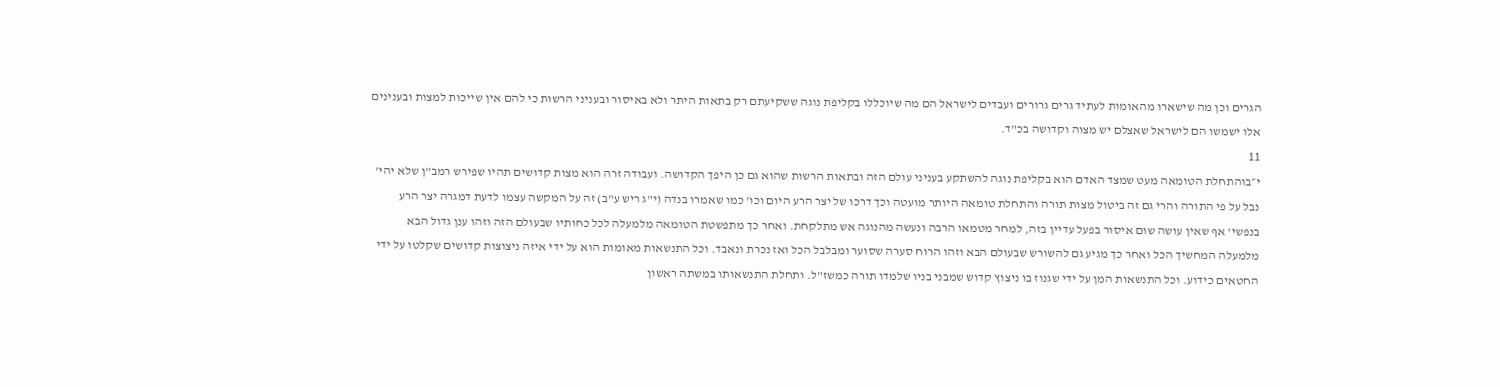הגרים וכן מה שישארו מהאומות לעתיד גרים גרורים ועבדים לישראל הם מה שיוכללו בקליפת נוגה ששקיעתם רק בתאות היתר ולא באיסור ובעניני הרשות כי להם אין שייכות למצות ובענינים אלו ישמשו הם לישראל שאצלם יש מצוה וקדושה בכ"ד.
11
י״בוהתחלת הטומאה מעט שמצד האדם הוא בקליפת נוגה להשתקע בעניני עולם הזה ובתאות הרשות שהוא גם כן היפך הקדושה. ועבודה זרה הוא מצות קדושים תהיו שפירש רמב"ן שלא יהי' נבל על פי התורה והרי גם זה ביטול מצות תורה והתחלת טומאה היותר מועטה וכך דרכו של יצר הרע היום וכו' כמו שאמרו בנדה (י"ג ריש ע"ב) זה על המקשה עצמו לדעת דמגרה יצר הרע בנפשי' אף שאין עושה שום איסור בפעל עדיין בזה, למחר מטמאו הרבה ונעשה מהנוגה אש מתלקחת. ואחר כך מתפשטת הטומאה מלמעלה לכל כחותיו שבעולם הזה וזהו ענן גדול הבא מלמעלה המחשיך הכל ואחר כך מגיע גם להשורש שבעולם הבא וזהו הרוח סערה שסוער ומבלבל הכל ואז נכרת ונאבד. וכל התנשאות מאומות הוא על ידי איזה ניצוצות קדושים שקלטו על ידי החטאים כידוע. וכל התנשאות המן על ידי שגנוז בו ניצוץ קדוש שמבני בניו שלמדו תורה כמשז"ל. ותחלת התנשאותו במשתה ראשון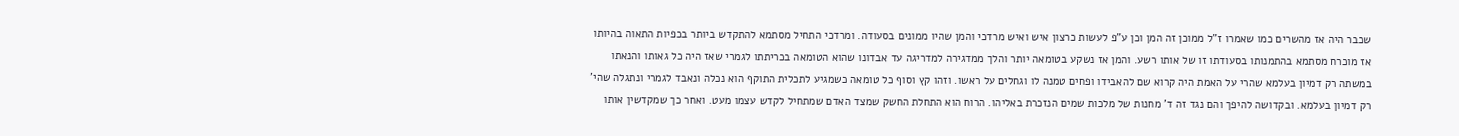שכבר היה אז מהשרים כמו שאמרו ז"ל ממוכן זה המן וכן ע"פ לעשות כרצון איש ואיש מרדכי והמן שהיו ממונים בסעודה. ומרדכי התחיל מסתמא להתקדש ביותר בכפיות התאוה בהיותו אז מוכרח מסתמא בהתמנותו בסעודתו זו של אותו רשע. והמן אז נשקע בטומאה יותר והלך ממדגירה למדריגה עד אבדונו שהוא הטומאה בכריתתו לגמרי שאז היה כל גאותו והנאתו במשתה רק דמיון בעלמא שהרי על האמת היה קרוא שם להאבידו ופחים טמנה לו וגחלים על ראשו. וזהו קץ וסוף כל טומאה כשמגיע לתכלית התוקף הוא נכלה ונאבד לגמרי ונתגלה שהי' רק דמיון בעלמא. ובקדושה להיפך והם נגד זה ד' מחנות של מלכות שמים הנזכרת באליהו. הרוח הוא התחלת החשק שמצד האדם שמתחיל לקדש עצמו מעט. ואחר כך שמקדשין אותו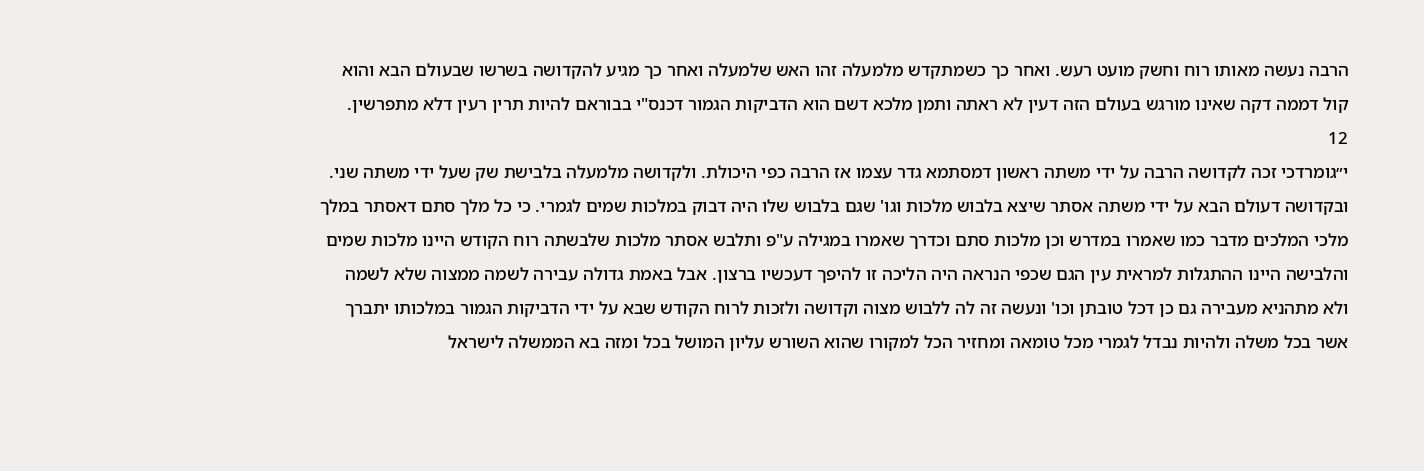הרבה נעשה מאותו רוח וחשק מועט רעש. ואחר כך כשמתקדש מלמעלה זהו האש שלמעלה ואחר כך מגיע להקדושה בשרשו שבעולם הבא והוא קול דממה דקה שאינו מורגש בעולם הזה דעין לא ראתה ותמן מלכא דשם הוא הדביקות הגמור דכנס"י בבוראם להיות תרין רעין דלא מתפרשין.
12
י״גומרדכי זכה לקדושה הרבה על ידי משתה ראשון דמסתמא גדר עצמו אז הרבה כפי היכולת. ולקדושה מלמעלה בלבישת שק שעל ידי משתה שני. ובקדושה דעולם הבא על ידי משתה אסתר שיצא בלבוש מלכות וגו' שגם בלבוש שלו היה דבוק במלכות שמים לגמרי. כי כל מלך סתם דאסתר במלך מלכי המלכים מדבר כמו שאמרו במדרש וכן מלכות סתם וכדרך שאמרו במגילה ע"פ ותלבש אסתר מלכות שלבשתה רוח הקודש היינו מלכות שמים והלבישה היינו ההתגלות למראית עין הגם שכפי הנראה היה הליכה זו להיפך דעכשיו ברצון. אבל באמת גדולה עבירה לשמה ממצוה שלא לשמה ולא מתהניא מעבירה גם כן דכל טובתן וכו' ונעשה זה לה ללבוש מצוה וקדושה ולזכות לרוח הקודש שבא על ידי הדביקות הגמור במלכותו יתברך אשר בכל משלה ולהיות נבדל לגמרי מכל טומאה ומחזיר הכל למקורו שהוא השורש עליון המושל בכל ומזה בא הממשלה לישראל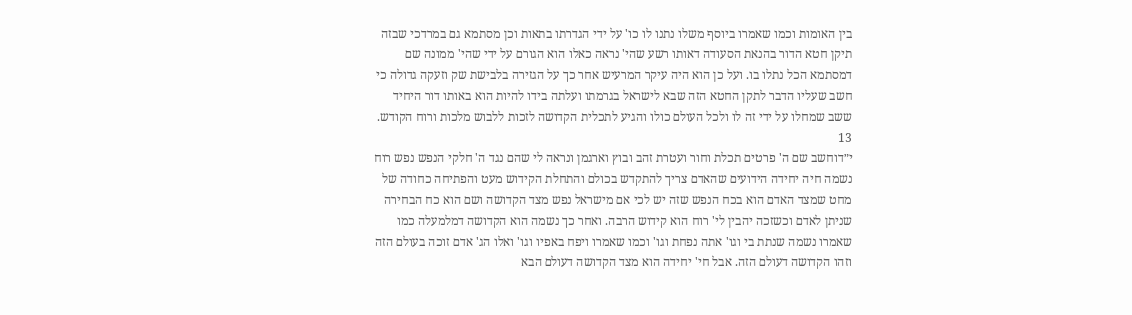בין האומות וכמו שאמרו ביוסף משלו נתנו לו כו' על ידי הגדרתו בתאות וכן מסתמא גם במרדכי שבזה תיקן חטא הדור בהנאת הסעודה דאותו רשע שהי' נראה כאלו הוא הגורם על ידי שהי' ממונה שם דמסתמא הכל נתלו בו. ועל כן הוא היה עיקר המרעיש אחר כך על הגזירה בלבישת שק וזעקה גדולה כי חשב שעליו הדבר לתקן החטא הזה שבא לישראל בגרמתו ועלתה בידו להיות הוא באותו דור היחיד ששב שמחלו על ידי זה לו ולכל העולם כולו והגיע לתכלית הקדושה לזכות ללבוש מלכות ורוח הקודש.
13
י״דוחשב שם ה' פרטים תכלת וחור ועטרת זהב ובוץ וארגמן ונראה לי שהם נגד ה' חלקי הנפש נפש רוח נשמה חיה יחידה הידועים שהאדם צריך להתקדש בכולם והתחלת הקידוש מעט והפתיחה כחודה של מחט שמצד האדם הוא בכח הנפש שזה יש לכי אם מישראל נפש מצד הקדושה ושם הוא כח הבחירה שניתן לאדם וכשזכה יהבין לי' רוח הוא קידוש הרבה. ואחר כך נשמה הוא הקדושה דמלמעלה כמו שאמרו נשמה שנתת בי וגו' אתה נפחת וגו' וכמו שאמרו ויפח באפיו וגו' ואלו הג' אדם זוכה בעולם הזה וזהו הקדושה דעולם הזה. אבל חי' יחידה הוא מצד הקדושה דעולם הבא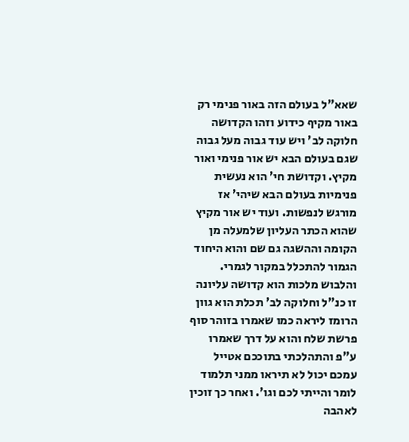שאא"ל בעולם הזה באור פנימי רק באור מקיף כידוע וזהו הקדושה חלוקה לב' ויש עוד גבוה מעל גבוה שגם בעולם הבא יש אור פנימי ואור מקיץ. וקדושת חי' הוא נעשית פנימיות בעולם הבא שיהי' אז מורגש לנפשות. ועוד יש אור מקיץ שהוא הכתר העליון שלמעלה מן הקומה וההשגה גם שם והוא היחוד הגמור להתכלל במקור לגמרי. והלבוש מלכות הוא קדושה עליונה זו כנ"ל וחלוקה לב' תכלת הוא גוון הרומז ליראה כמו שאמרו בזוהר סוף פרשת שלח והוא על דרך שאמרו ע"פ והתהלכתי בתוככם אטייל עמכם יכול לא תיראו ממני תלמוד לומר והייתי לכם וגו'. ואחר כך זוכין לאהבה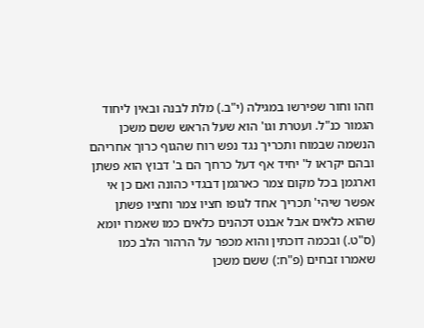וזהו וחור שפירשו במגילה (י"ב.) מלת לבנה ובאין ליחוד הגמור כנ"ל. ועטרת וגו' הוא שעל הראש ששם משכן הנשמה שבמוח ותכריך נגד נפש רוח שהגוף כרוך אחריהם ובהם יקראו ל' יחיד אף דעל כרחך הם ב' דבוץ הוא פשתן וארגמן בכל מקום צמר כארגמן דבגדי כהונה ואם כן אי אפשר שיהי' תכריך אחד לגופו חציו צמר וחציו פשתן שהוא כלאים אבל אבנט דכהנים כלאים כמו שאמרו יומא (ס"ט.) ובכמה דוכתין והוא מכפר על הרהור הלב כמו שאמרו זבחים (פ"ח:) ששם משכן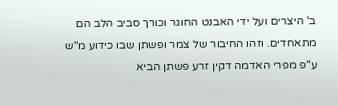ב' היצרים ועל ידי האבנט החוגר וכורך סביב הלב הם מתאחדים. וזהו החיבור של צמר ופשתן שבו כידוע מ"ש ע"פ מפרי האדמה דקין זרע פשתן הביא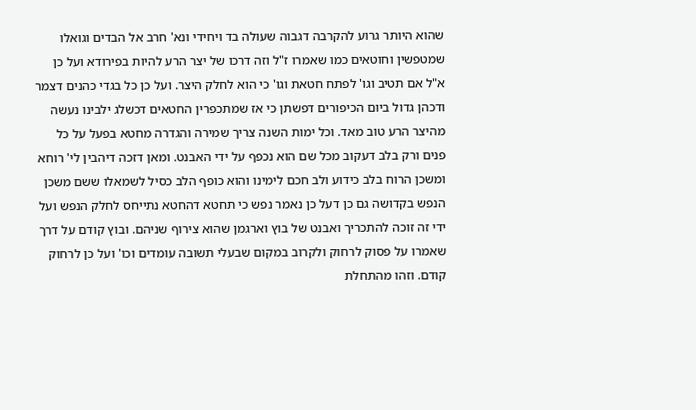שהוא היותר גרוע להקרבה דגבוה שעולה בד ויחידי ונא' חרב אל הבדים וגואלו שמטפשין וחוטאים כמו שאמרו ז"ל וזה דרכו של יצר הרע להיות בפירודא ועל כן א"ל אם תטיב וגו' לפתח חטאת וגו' כי הוא לחלק היצר. ועל כן כל בגדי כהנים דצמר ודכהן גדול ביום הכיפורים דפשתן כי אז שמתכפרין החטאים דכשלג ילבינו נעשה מהיצר הרע טוב מאד. וכל ימות השנה צריך שמירה והגדרה מחטא בפעל על כל פנים ורק בלב דעקוב מכל שם הוא נכפף על ידי האבנט. ומאן דזכה דיהבין לי' רוחא ומשכן הרוח בלב כידוע ולב חכם לימינו והוא כופף הלב כסיל לשמאלו ששם משכן הנפש בקדושה גם כן דעל כן נאמר נפש כי תחטא דהחטא נתייחס לחלק הנפש ועל ידי זה זוכה להתכריך ואבנט של בוץ וארגמן שהוא צירוף שניהם. ובוץ קודם על דרך שאמרו על פסוק לרחוק ולקרוב במקום שבעלי תשובה עומדים וכו' ועל כן לרחוק קודם. וזהו מהתחלת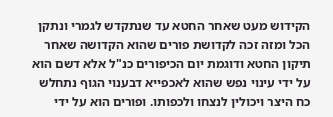הקידוש מעט שאחר החטא עד שנתקדש לגמרי ונתקן הכל ומזה זכה לקדושת פורים שהוא הקדושה שאחר תיקון החטא ודוגמת יום הכיפורים כנ"ל אלא דשם הוא על ידי עינוי נפש שהוא לאכפייא דבענוי הגוף נתחלש כח היצר ויכולין לנצחו ולכפותו. ופורים הוא על ידי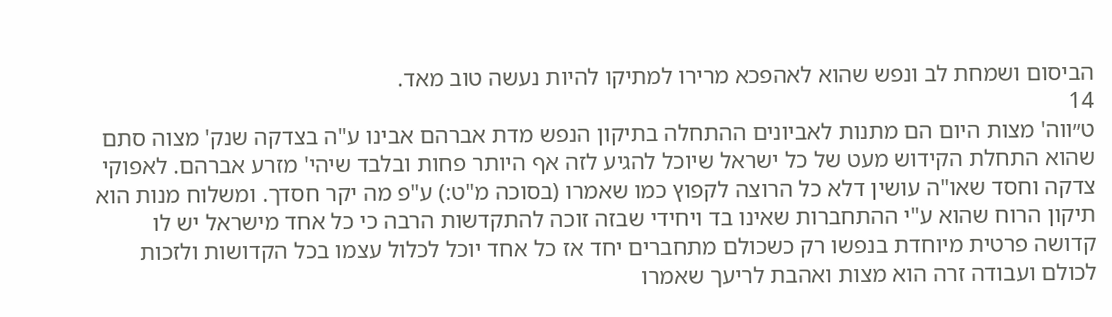הביסום ושמחת לב ונפש שהוא לאהפכא מרירו למתיקו להיות נעשה טוב מאד.
14
ט״ווה' מצות היום הם מתנות לאביונים ההתחלה בתיקון הנפש מדת אברהם אבינו ע"ה בצדקה שנק' מצוה סתם שהוא התחלת הקידוש מעט של כל ישראל שיוכל להגיע לזה אף היותר פחות ובלבד שיהי' מזרע אברהם. לאפוקי צדקה וחסד שאו"ה עושין דלא כל הרוצה לקפוץ כמו שאמרו (בסוכה מ"ט:) ע"פ מה יקר חסדך. ומשלוח מנות הוא תיקון הרוח שהוא ע"י ההתחברות שאינו בד ויחידי שבזה זוכה להתקדשות הרבה כי כל אחד מישראל יש לו קדושה פרטית מיוחדת בנפשו רק כשכולם מתחברים יחד אז כל אחד יוכל לכלול עצמו בכל הקדושות ולזכות לכולם ועבודה זרה הוא מצות ואהבת לריעך שאמרו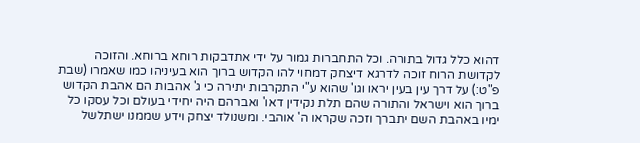דהוא כלל גדול בתורה. וכל התחברות גמור על ידי אתדבקות רוחא ברוחא. והזוכה לקדושת הרוח זוכה לדרגא דיצחק דמחוי להו הקדוש ברוך הוא בעיניהו כמו שאמרו (שבת פ"ט:) על דרך עין בעין יראו וגו' שהוא ע"י התקרבות יתירה כי ג' אהבות הם אהבת הקדוש ברוך הוא וישראל והתורה שהם תלת נקידין דאו' ואברהם היה יחידי בעולם וכל עסקו כל ימיו באהבת השם יתברך וזכה שקראו ה' אוהבי. ומשנולד יצחק וידע שממנו ישתלשל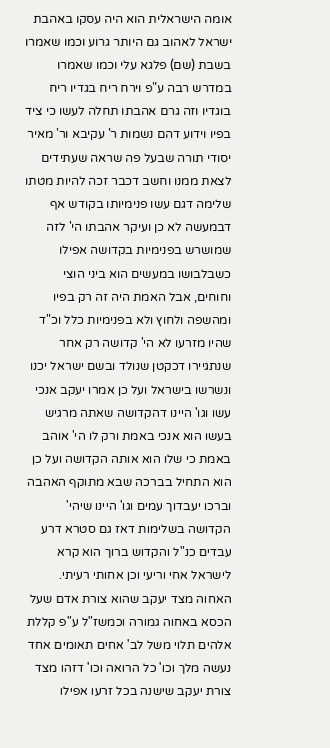אומה הישראלית הוא היה עסקו באהבת ישראל לאהוב גם היותר גרוע וכמו שאמרו בשבת (שם) פלגא עלי וכמו שאמרו במדרש רבה ע"פ וירח ריח בגדיו ריח בוגדיו וזה גרם אהבתו תחלה לעשו כי ציד בפיו וידוע דהם נשמות ר' עקיבא ור' מאיר יסודי תורה שבעל פה שראה שעתידים לצאת ממנו וחשב דכבר זכה להיות מטתו שלימה דגם עשו פנימיותו בקודש אף דבמעשה לא כן ועיקר אהבתו הי' לזה שמושרש בפנימיות בקדושה אפילו כשבלבושו במעשים הוא ביני הוצי וחוחים, אבל האמת היה זה רק בפיו ומהשפה ולחוץ ולא בפנימיות כלל וכ"ד שהיו מזרעו לא הי' קדושה רק אחר שנתגיירו דכקטן שנולד ובשם ישראל יכנו ונשרשו בישראל ועל כן אמרו יעקב אנכי עשו וגו' היינו דהקדושה שאתה מרגיש בעשו הוא אנכי באמת ורק לו הי' אוהב באמת כי שלו הוא אותה הקדושה ועל כן הוא התחיל בברכה שבא מתוקף האהבה וברכו יעבדוך עמים וגו' היינו שיהי' הקדושה בשלימות דאז גם סטרא דרע עבדים כנ"ל והקדוש ברוך הוא קרא לישראל אחי וריעי וכן אחותי רעיתי. האחוה מצד יעקב שהוא צורת אדם שעל הכסא באחוה גמורה וכמשז"ל ע"פ קללת אלהים תלוי משל לב' אחים תאומים אחד נעשה מלך וכו' כל הרואה וכו' דזהו מצד צורת יעקב שישנה בכל זרעו אפילו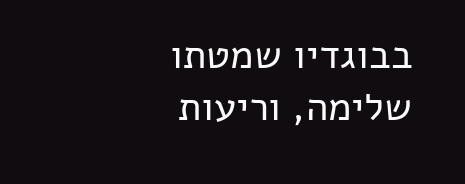בבוגדיו שמטתו שלימה, וריעות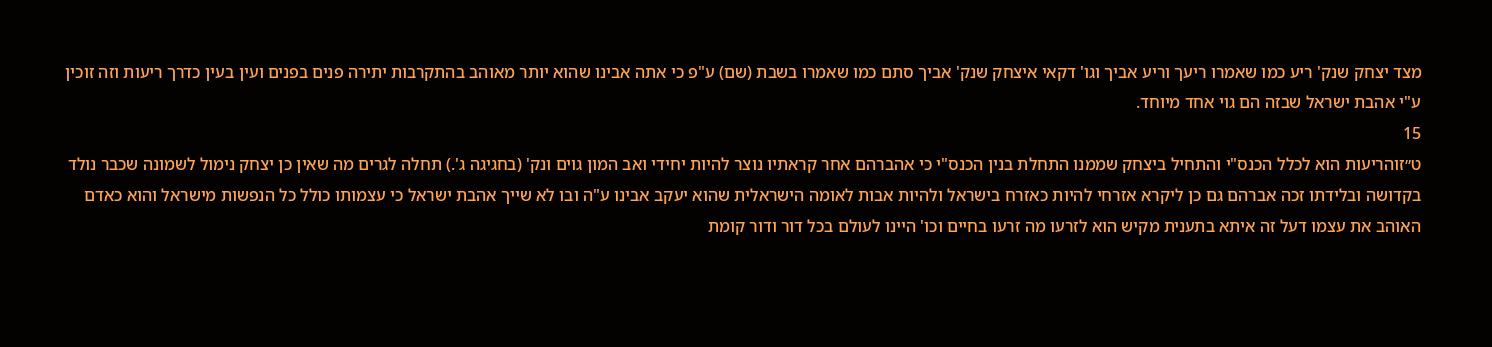מצד יצחק שנק' ריע כמו שאמרו ריעך וריע אביך וגו' דקאי איצחק שנק' אביך סתם כמו שאמרו בשבת (שם) ע"פ כי אתה אבינו שהוא יותר מאוהב בהתקרבות יתירה פנים בפנים ועין בעין כדרך ריעות וזה זוכין ע"י אהבת ישראל שבזה הם גוי אחד מיוחד.
15
ט״זוהריעות הוא לכלל הכנס"י והתחיל ביצחק שממנו התחלת בנין הכנס"י כי אהברהם אחר קראתיו נוצר להיות יחידי ואב המון גוים ונק' (בחגיגה ג'.) תחלה לגרים מה שאין כן יצחק נימול לשמונה שכבר נולד בקדושה ובלידתו זכה אברהם גם כן ליקרא אזרחי להיות כאזרח בישראל ולהיות אבות לאומה הישראלית שהוא יעקב אבינו ע"ה ובו לא שייך אהבת ישראל כי עצמותו כולל כל הנפשות מישראל והוא כאדם האוהב את עצמו דעל זה איתא בתענית מקיש הוא לזרעו מה זרעו בחיים וכו' היינו לעולם בכל דור ודור קומת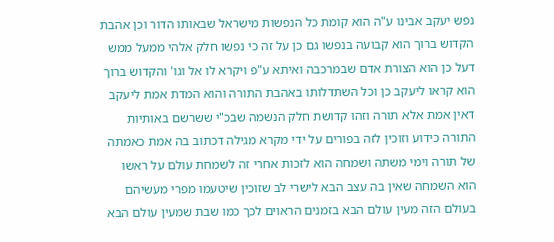נפש יעקב אבינו ע"ה הוא קומת כל הנפשות מישראל שבאותו הדור וכן אהבת הקדוש ברוך הוא קבועה בנפשו גם כן על זה כי נפשו חלק אלהי ממעל ממש דעל כן הוא הצורת אדם שבמרכבה ואיתא ע"פ ויקרא לו אל וגו' והקדוש ברוך הוא קראו ליעקב כן וכל השתדלותו באהבת התורה והוא המדת אמת ליעקב דאין אמת אלא תורה וזהו קדושת חלק הנשמה שבכ"י ששרשם באותיות התורה כידוע וזוכין לזה בפורים על ידי מקרא מגילה דכתוב בה אמת כאמתה של תורה וימי משתה ושמחה הוא לזכות אחרי זה לשמחת עולם על ראשו הוא השמחה שאין בה עצב הבא לישרי לב שזוכין שיטעמו מפרי מעשיהם בעולם הזה מעין עולם הבא בזמנים הראוים לכך כמו שבת שמעין עולם הבא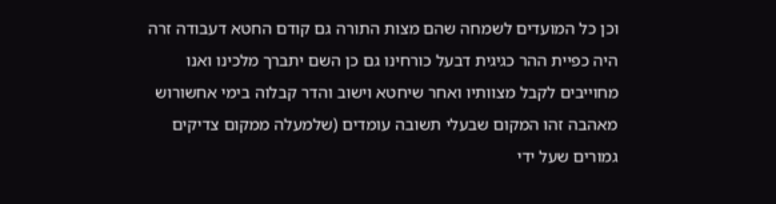וכן כל המועדים לשמחה שהם מצות התורה גם קודם החטא דעבודה זרה היה כפיית ההר כגיגית דבעל כורחינו גם כן השם יתברך מלכינו ואנו מחוייבים לקבל מצוותיו ואחר שיחטא וישוב והדר קבלוה בימי אחשורוש מאהבה זהו המקום שבעלי תשובה עומדים (שלמעלה ממקום צדיקים גמורים שעל ידי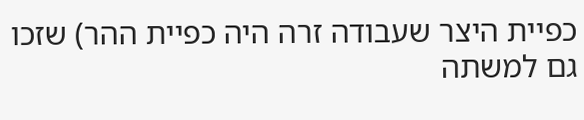כפיית היצר שעבודה זרה היה כפיית ההר) שזכו גם למשתה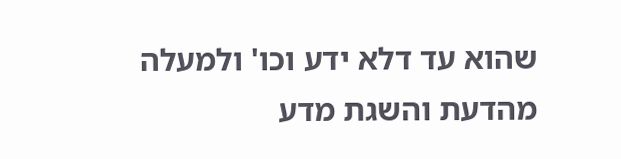שהוא עד דלא ידע וכו' ולמעלה מהדעת והשגת מדע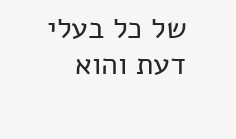של כל בעלי דעת והוא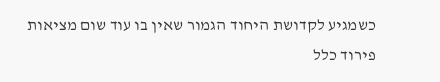כשמגיע לקדושת היחוד הגמור שאין בו עוד שום מציאות פירוד כלל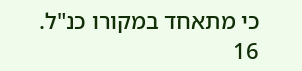כי מתאחד במקורו כנ"ל.
16